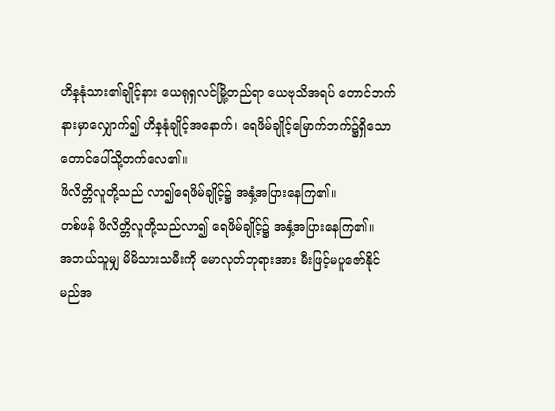ဟိန္နုံသား၏ချိုင့်နား ယေရုရှလင်မြို့တည်ရာ ယေဗုသိအရပ် တောင်ဘက်နားမှာလျှောက်၍ ဟိန္နုံချိုင့်အနောက်၊ ရေဖိမ်ချိုင့်မြောက်ဘက်၌ရှိသော တောင်ပေါ်သို့တက်လေ၏။
ဖိလိတ္တိလူတို့သည် လာ၍ရေဖိမ်ချိုင့်၌ အနှံ့အပြားနေကြ၏။
တစ်ဖန် ဖိလိတ္တိလူတို့သည်လာ၍ ရေဖိမ်ချိုင့်၌ အနှံ့အပြားနေကြ၏။
အဘယ်သူမျှ မိမိသားသမီးကို မောလုတ်ဘုရားအား မီးဖြင့်မပူဇော်နိုင်မည်အ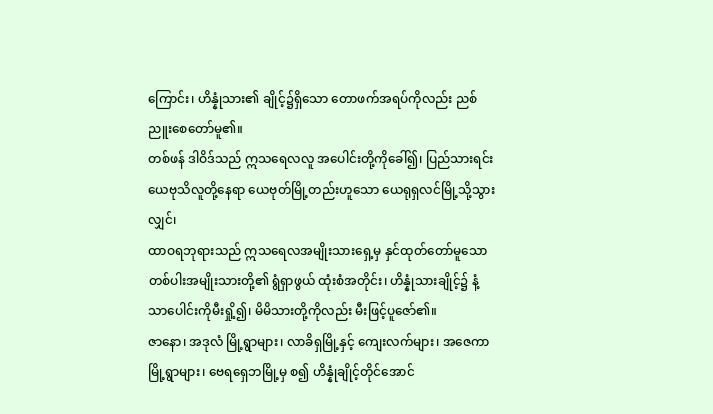ကြောင်း၊ ဟိန္နုံသား၏ ချိုင့်၌ရှိသော တောဖက်အရပ်ကိုလည်း ညစ်ညူးစေတော်မူ၏။
တစ်ဖန် ဒါဝိဒ်သည် ဣသရေလလူ အပေါင်းတို့ကိုခေါ်၍၊ ပြည်သားရင်း ယေဗုသိလူတို့နေရာ ယေဗုတ်မြို့တည်းဟူသော ယေရုရှလင်မြို့သို့သွားလျှင်၊
ထာဝရဘုရားသည် ဣသရေလအမျိုးသားရှေ့မှ နှင်ထုတ်တော်မူသော တစ်ပါးအမျိုးသားတို့၏ ရွံရှာဖွယ် ထုံးစံအတိုင်း၊ ဟိန္နုံသားချိုင့်၌ နံ့သာပေါင်းကိုမီးရှို့၍၊ မိမိသားတို့ကိုလည်း မီးဖြင့်ပူဇော်၏။
ဇာနော၊ အဒုလံ မြို့ရွာများ၊ လာခိရှမြို့နှင့် ကျေးလက်များ၊ အဇေကာမြို့ရွာများ၊ ဗေရရှေဘမြို့မှ စ၍ ဟိန္နုံချိုင့်တိုင်အောင်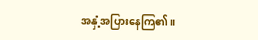အနှံ့အပြားနေကြ၏။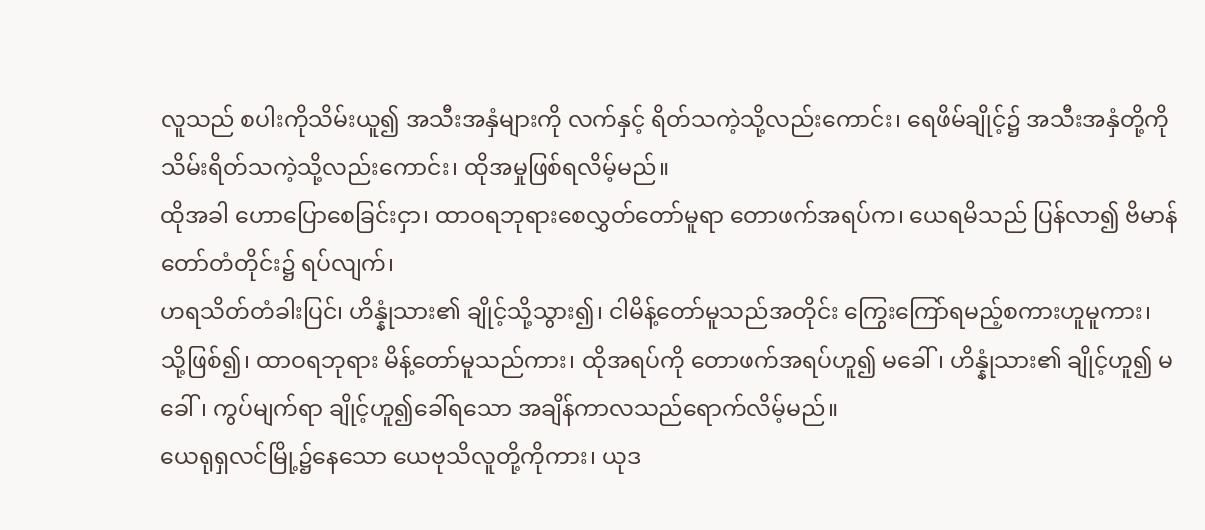လူသည် စပါးကိုသိမ်းယူ၍ အသီးအနှံများကို လက်နှင့် ရိတ်သကဲ့သို့လည်းကောင်း၊ ရေဖိမ်ချိုင့်၌ အသီးအနှံတို့ကို သိမ်းရိတ်သကဲ့သို့လည်းကောင်း၊ ထိုအမှုဖြစ်ရလိမ့်မည်။
ထိုအခါ ဟောပြောစေခြင်းငှာ၊ ထာဝရဘုရားစေလွှတ်တော်မူရာ တောဖက်အရပ်က၊ ယေရမိသည် ပြန်လာ၍ ဗိမာန်တော်တံတိုင်း၌ ရပ်လျက်၊
ဟရသိတ်တံခါးပြင်၊ ဟိန္နုံသား၏ ချိုင့်သို့သွား၍၊ ငါမိန့်တော်မူသည်အတိုင်း ကြွေးကြော်ရမည့်စကားဟူမူကား၊
သို့ဖြစ်၍၊ ထာဝရဘုရား မိန့်တော်မူသည်ကား၊ ထိုအရပ်ကို တောဖက်အရပ်ဟူ၍ မခေါ်၊ ဟိန္နုံသား၏ ချိုင့်ဟူ၍ မခေါ်၊ ကွပ်မျက်ရာ ချိုင့်ဟူ၍ခေါ်ရသော အချိန်ကာလသည်ရောက်လိမ့်မည်။
ယေရုရှလင်မြို့၌နေသော ယေဗုသိလူတို့ကိုကား၊ ယုဒ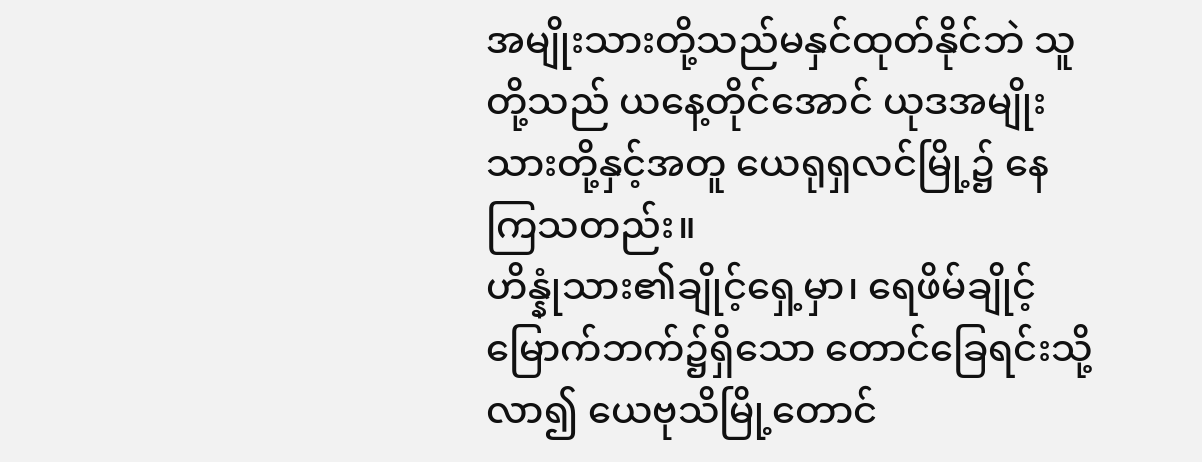အမျိုးသားတို့သည်မနှင်ထုတ်နိုင်ဘဲ သူတို့သည် ယနေ့တိုင်အောင် ယုဒအမျိုးသားတို့နှင့်အတူ ယေရုရှလင်မြို့၌ နေကြသတည်း။
ဟိန္နုံသား၏ချိုင့်ရှေ့မှာ၊ ရေဖိမ်ချိုင့်မြောက်ဘက်၌ရှိသော တောင်ခြေရင်းသို့လာ၍ ယေဗုသိမြို့တောင်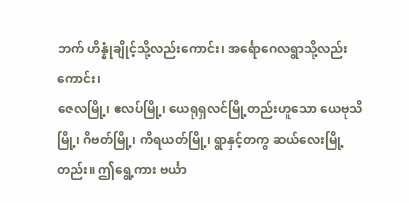ဘက် ဟိန္နုံချိုင့်သို့လည်းကောင်း၊ အင်္ရောဂေလရွာသို့လည်းကောင်း၊
ဇေလမြို့၊ ဧလပ်မြို့၊ ယေရုရှလင်မြို့တည်းဟူသော ယေဗုသိမြို့၊ ဂိဗတ်မြို့၊ ကိရယတ်မြို့၊ ရွာနှင့်တကွ ဆယ်လေးမြို့တည်း။ ဤရွေ့ကား ဗင်္ယာ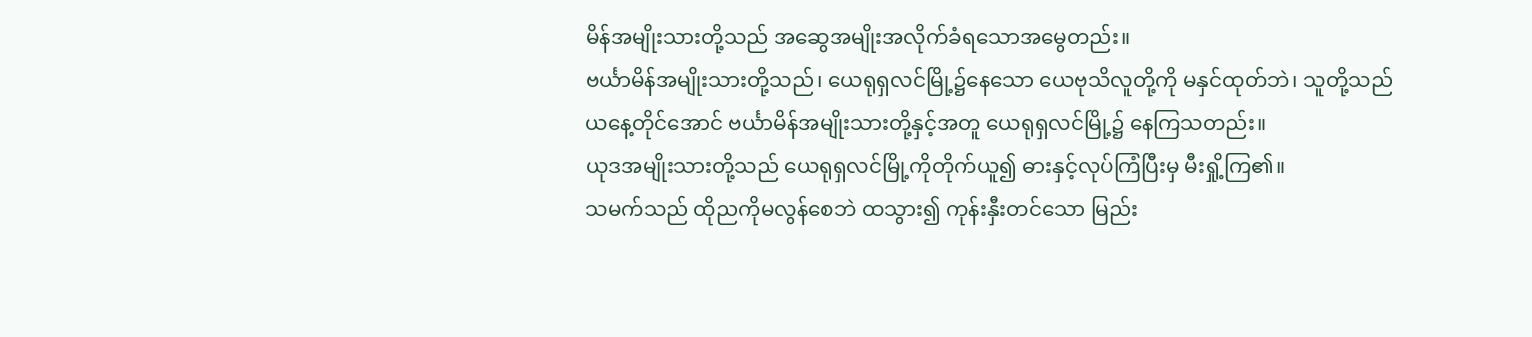မိန်အမျိုးသားတို့သည် အဆွေအမျိုးအလိုက်ခံရသောအမွေတည်း။
ဗင်္ယာမိန်အမျိုးသားတို့သည်၊ ယေရုရှလင်မြို့၌နေသော ယေဗုသိလူတို့ကို မနှင်ထုတ်ဘဲ၊ သူတို့သည် ယနေ့တိုင်အောင် ဗင်္ယာမိန်အမျိုးသားတို့နှင့်အတူ ယေရုရှလင်မြို့၌ နေကြသတည်း။
ယုဒအမျိုးသားတို့သည် ယေရုရှလင်မြို့ကိုတိုက်ယူ၍ ဓားနှင့်လုပ်ကြံပြီးမှ မီးရှို့ကြ၏။
သမက်သည် ထိုညကိုမလွန်စေဘဲ ထသွား၍ ကုန်းနှီးတင်သော မြည်း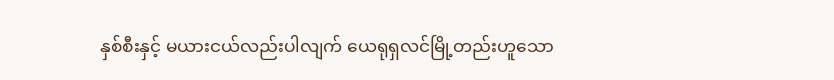နှစ်စီးနှင့် မယားငယ်လည်းပါလျက် ယေရုရှလင်မြို့တည်းဟူသော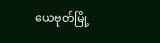ယေဗုတ်မြို့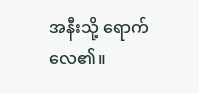အနီးသို့ ရောက်လေ၏။